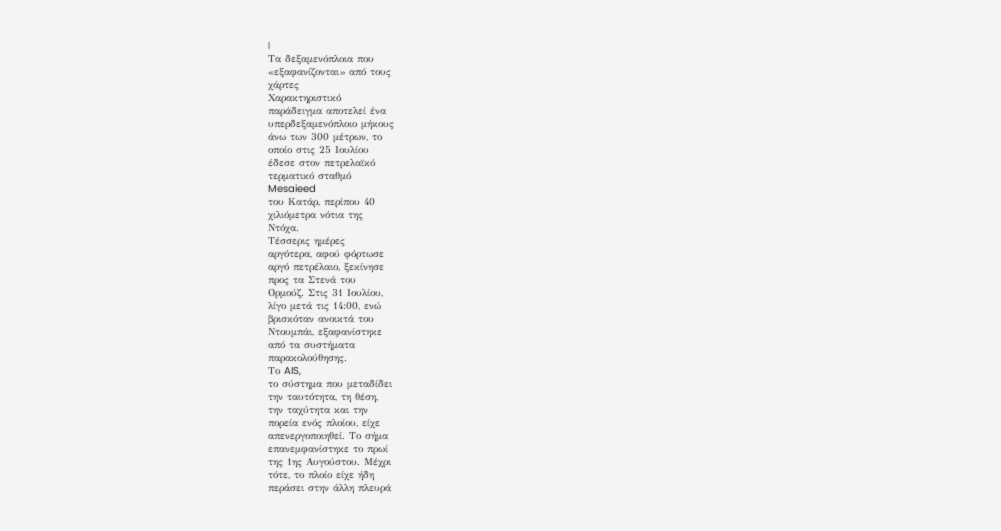|
Τα δεξαμενόπλοια που
«εξαφανίζονται» από τους
χάρτες
Χαρακτηριστικό
παράδειγμα αποτελεί ένα
υπερδεξαμενόπλοιο μήκους
άνω των 300 μέτρων, το
οποίο στις 25 Ιουλίου
έδεσε στον πετρελαϊκό
τερματικό σταθμό
Mesaieed
του Κατάρ, περίπου 40
χιλιόμετρα νότια της
Ντόχα.
Τέσσερις ημέρες
αργότερα, αφού φόρτωσε
αργό πετρέλαιο, ξεκίνησε
προς τα Στενά του
Ορμούζ. Στις 31 Ιουλίου,
λίγο μετά τις 14:00, ενώ
βρισκόταν ανοικτά του
Ντουμπάι, εξαφανίστηκε
από τα συστήματα
παρακολούθησης.
Το AIS,
το σύστημα που μεταδίδει
την ταυτότητα, τη θέση,
την ταχύτητα και την
πορεία ενός πλοίου, είχε
απενεργοποιηθεί. Το σήμα
επανεμφανίστηκε το πρωί
της 1ης Αυγούστου. Μέχρι
τότε, το πλοίο είχε ήδη
περάσει στην άλλη πλευρά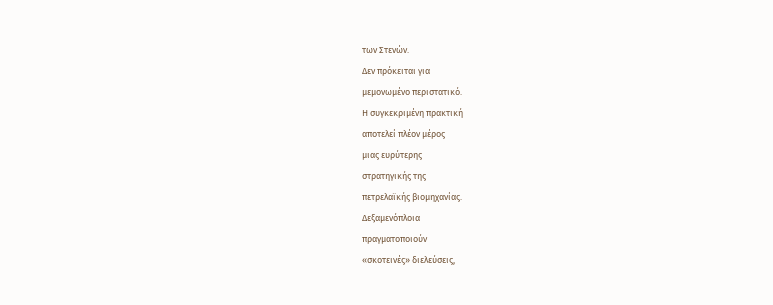των Στενών.
Δεν πρόκειται για
μεμονωμένο περιστατικό.
Η συγκεκριμένη πρακτική
αποτελεί πλέον μέρος
μιας ευρύτερης
στρατηγικής της
πετρελαϊκής βιομηχανίας.
Δεξαμενόπλοια
πραγματοποιούν
«σκοτεινές» διελεύσεις,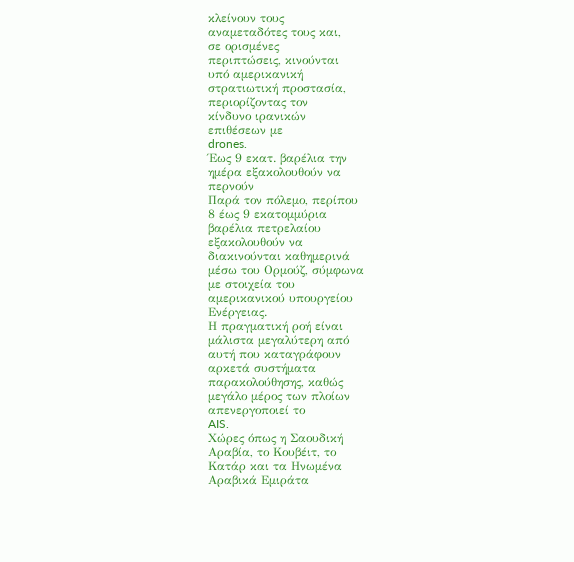κλείνουν τους
αναμεταδότες τους και,
σε ορισμένες
περιπτώσεις, κινούνται
υπό αμερικανική
στρατιωτική προστασία,
περιορίζοντας τον
κίνδυνο ιρανικών
επιθέσεων με
drones.
Έως 9 εκατ. βαρέλια την
ημέρα εξακολουθούν να
περνούν
Παρά τον πόλεμο, περίπου
8 έως 9 εκατομμύρια
βαρέλια πετρελαίου
εξακολουθούν να
διακινούνται καθημερινά
μέσω του Ορμούζ, σύμφωνα
με στοιχεία του
αμερικανικού υπουργείου
Ενέργειας.
Η πραγματική ροή είναι
μάλιστα μεγαλύτερη από
αυτή που καταγράφουν
αρκετά συστήματα
παρακολούθησης, καθώς
μεγάλο μέρος των πλοίων
απενεργοποιεί το
AIS.
Χώρες όπως η Σαουδική
Αραβία, το Κουβέιτ, το
Κατάρ και τα Ηνωμένα
Αραβικά Εμιράτα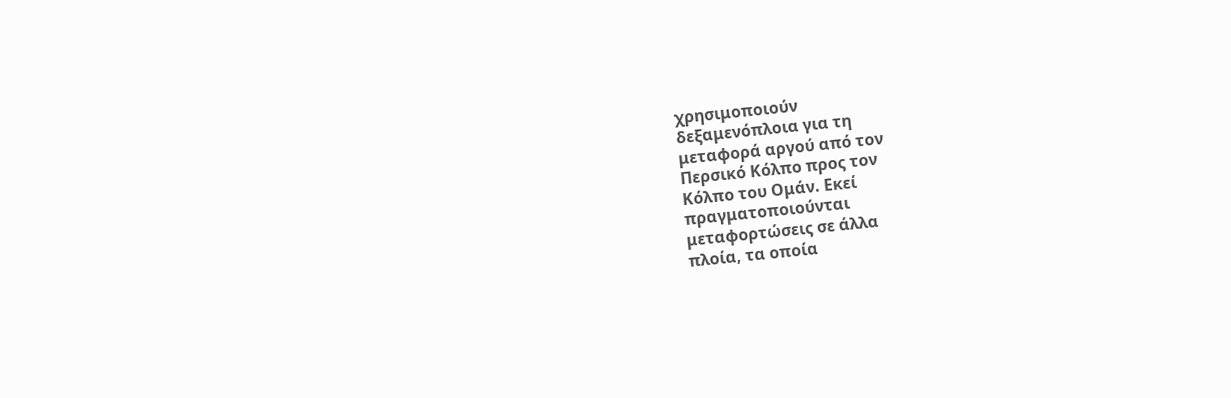χρησιμοποιούν
δεξαμενόπλοια για τη
μεταφορά αργού από τον
Περσικό Κόλπο προς τον
Κόλπο του Ομάν. Εκεί
πραγματοποιούνται
μεταφορτώσεις σε άλλα
πλοία, τα οποία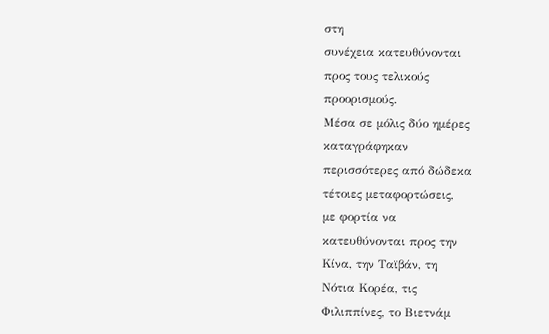στη
συνέχεια κατευθύνονται
προς τους τελικούς
προορισμούς.
Μέσα σε μόλις δύο ημέρες
καταγράφηκαν
περισσότερες από δώδεκα
τέτοιες μεταφορτώσεις,
με φορτία να
κατευθύνονται προς την
Κίνα, την Ταϊβάν, τη
Νότια Κορέα, τις
Φιλιππίνες, το Βιετνάμ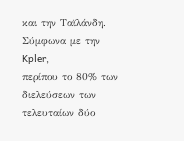και την Ταϊλάνδη.
Σύμφωνα με την
Kpler,
περίπου το 80% των
διελεύσεων των
τελευταίων δύο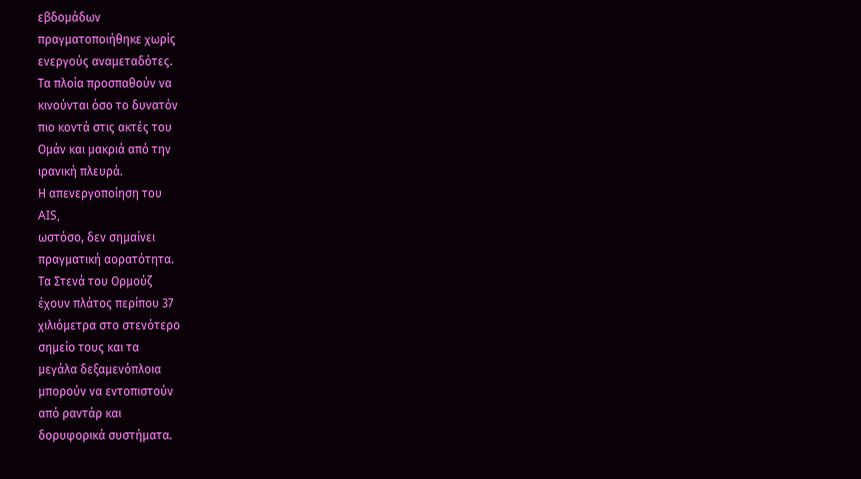εβδομάδων
πραγματοποιήθηκε χωρίς
ενεργούς αναμεταδότες.
Τα πλοία προσπαθούν να
κινούνται όσο το δυνατόν
πιο κοντά στις ακτές του
Ομάν και μακριά από την
ιρανική πλευρά.
Η απενεργοποίηση του
AIS,
ωστόσο, δεν σημαίνει
πραγματική αορατότητα.
Τα Στενά του Ορμούζ
έχουν πλάτος περίπου 37
χιλιόμετρα στο στενότερο
σημείο τους και τα
μεγάλα δεξαμενόπλοια
μπορούν να εντοπιστούν
από ραντάρ και
δορυφορικά συστήματα.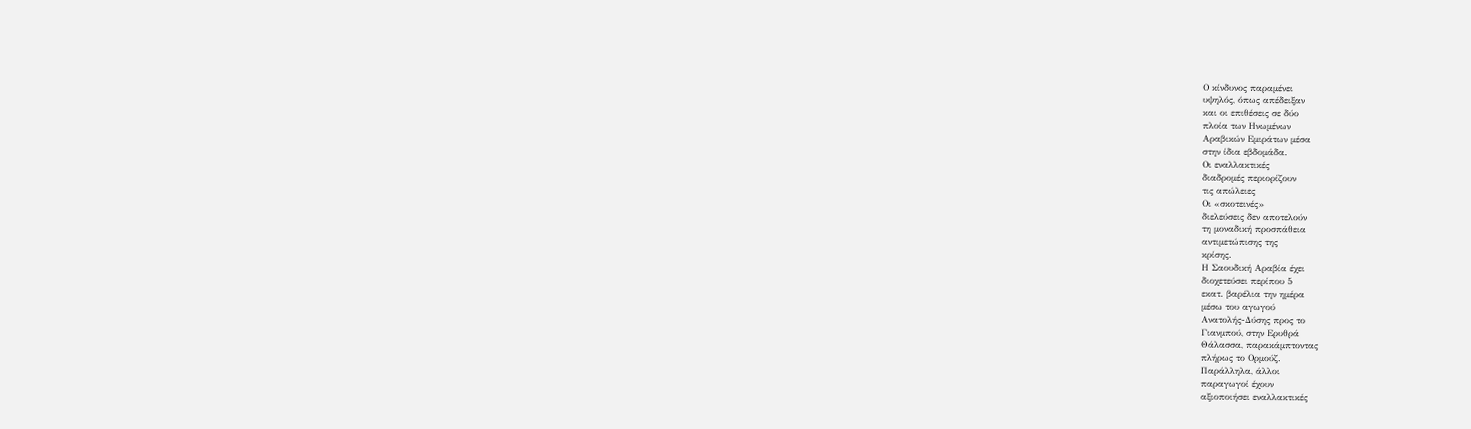Ο κίνδυνος παραμένει
υψηλός, όπως απέδειξαν
και οι επιθέσεις σε δύο
πλοία των Ηνωμένων
Αραβικών Εμιράτων μέσα
στην ίδια εβδομάδα.
Οι εναλλακτικές
διαδρομές περιορίζουν
τις απώλειες
Οι «σκοτεινές»
διελεύσεις δεν αποτελούν
τη μοναδική προσπάθεια
αντιμετώπισης της
κρίσης.
Η Σαουδική Αραβία έχει
διοχετεύσει περίπου 5
εκατ. βαρέλια την ημέρα
μέσω του αγωγού
Ανατολής-Δύσης προς το
Γιανμπού, στην Ερυθρά
Θάλασσα, παρακάμπτοντας
πλήρως το Ορμούζ.
Παράλληλα, άλλοι
παραγωγοί έχουν
αξιοποιήσει εναλλακτικές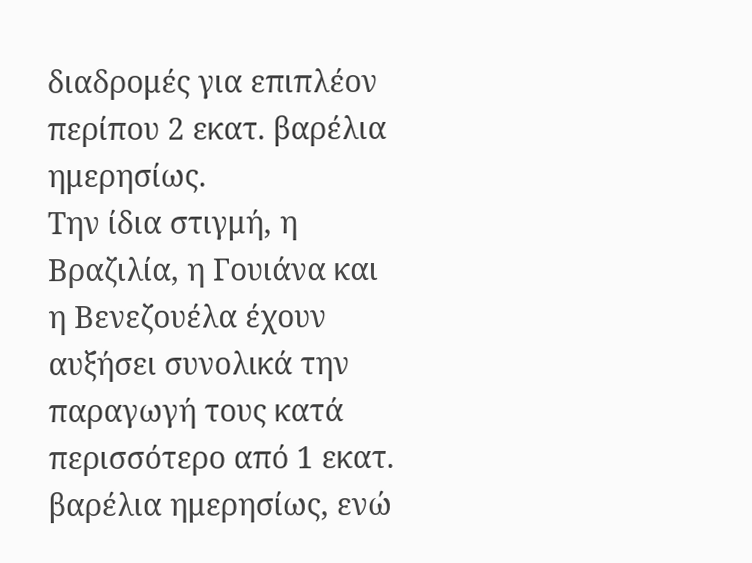διαδρομές για επιπλέον
περίπου 2 εκατ. βαρέλια
ημερησίως.
Την ίδια στιγμή, η
Βραζιλία, η Γουιάνα και
η Βενεζουέλα έχουν
αυξήσει συνολικά την
παραγωγή τους κατά
περισσότερο από 1 εκατ.
βαρέλια ημερησίως, ενώ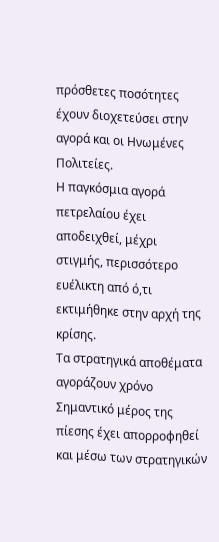πρόσθετες ποσότητες
έχουν διοχετεύσει στην
αγορά και οι Ηνωμένες
Πολιτείες.
Η παγκόσμια αγορά
πετρελαίου έχει
αποδειχθεί, μέχρι
στιγμής, περισσότερο
ευέλικτη από ό,τι
εκτιμήθηκε στην αρχή της
κρίσης.
Τα στρατηγικά αποθέματα
αγοράζουν χρόνο
Σημαντικό μέρος της
πίεσης έχει απορροφηθεί
και μέσω των στρατηγικών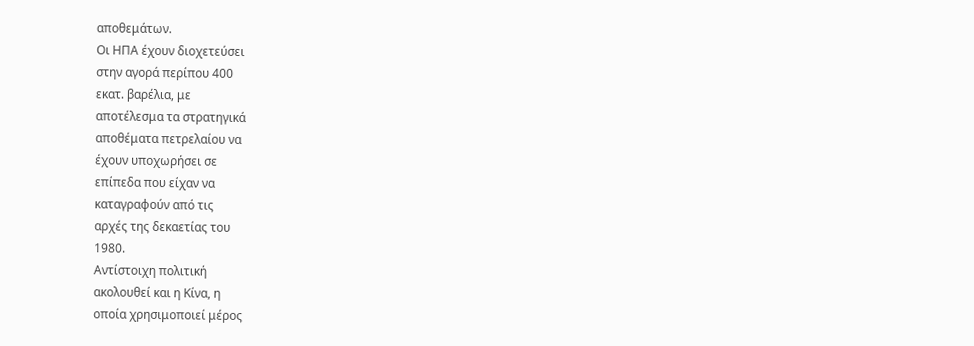αποθεμάτων.
Οι ΗΠΑ έχουν διοχετεύσει
στην αγορά περίπου 400
εκατ. βαρέλια, με
αποτέλεσμα τα στρατηγικά
αποθέματα πετρελαίου να
έχουν υποχωρήσει σε
επίπεδα που είχαν να
καταγραφούν από τις
αρχές της δεκαετίας του
1980.
Αντίστοιχη πολιτική
ακολουθεί και η Κίνα, η
οποία χρησιμοποιεί μέρος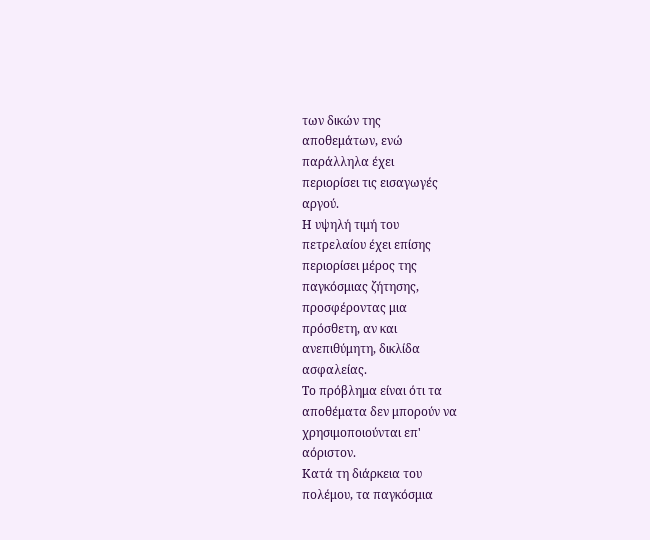των δικών της
αποθεμάτων, ενώ
παράλληλα έχει
περιορίσει τις εισαγωγές
αργού.
Η υψηλή τιμή του
πετρελαίου έχει επίσης
περιορίσει μέρος της
παγκόσμιας ζήτησης,
προσφέροντας μια
πρόσθετη, αν και
ανεπιθύμητη, δικλίδα
ασφαλείας.
Το πρόβλημα είναι ότι τα
αποθέματα δεν μπορούν να
χρησιμοποιούνται επ'
αόριστον.
Κατά τη διάρκεια του
πολέμου, τα παγκόσμια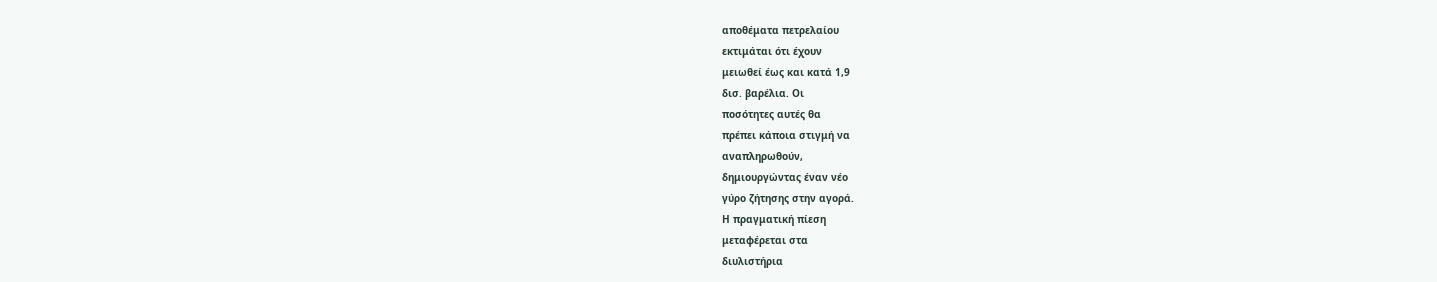αποθέματα πετρελαίου
εκτιμάται ότι έχουν
μειωθεί έως και κατά 1,9
δισ. βαρέλια. Οι
ποσότητες αυτές θα
πρέπει κάποια στιγμή να
αναπληρωθούν,
δημιουργώντας έναν νέο
γύρο ζήτησης στην αγορά.
Η πραγματική πίεση
μεταφέρεται στα
διυλιστήρια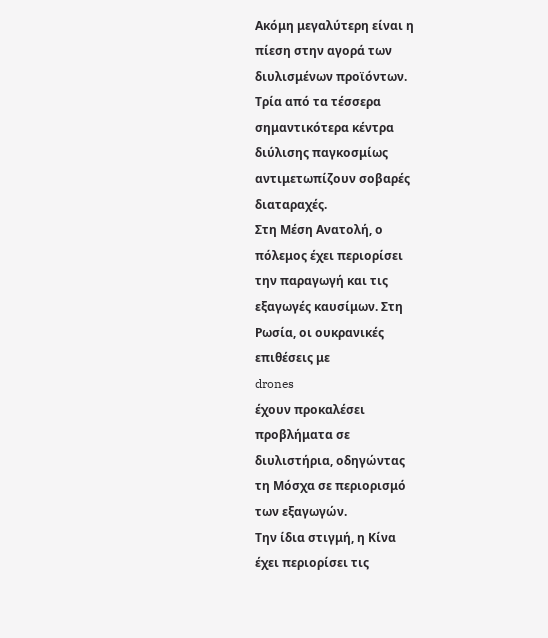Ακόμη μεγαλύτερη είναι η
πίεση στην αγορά των
διυλισμένων προϊόντων.
Τρία από τα τέσσερα
σημαντικότερα κέντρα
διύλισης παγκοσμίως
αντιμετωπίζουν σοβαρές
διαταραχές.
Στη Μέση Ανατολή, ο
πόλεμος έχει περιορίσει
την παραγωγή και τις
εξαγωγές καυσίμων. Στη
Ρωσία, οι ουκρανικές
επιθέσεις με
drones
έχουν προκαλέσει
προβλήματα σε
διυλιστήρια, οδηγώντας
τη Μόσχα σε περιορισμό
των εξαγωγών.
Την ίδια στιγμή, η Κίνα
έχει περιορίσει τις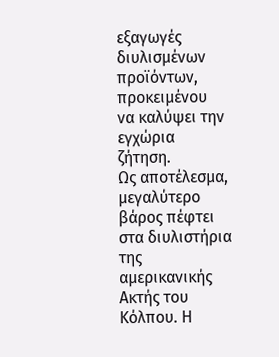εξαγωγές διυλισμένων
προϊόντων, προκειμένου
να καλύψει την εγχώρια
ζήτηση.
Ως αποτέλεσμα,
μεγαλύτερο βάρος πέφτει
στα διυλιστήρια της
αμερικανικής Ακτής του
Κόλπου. Η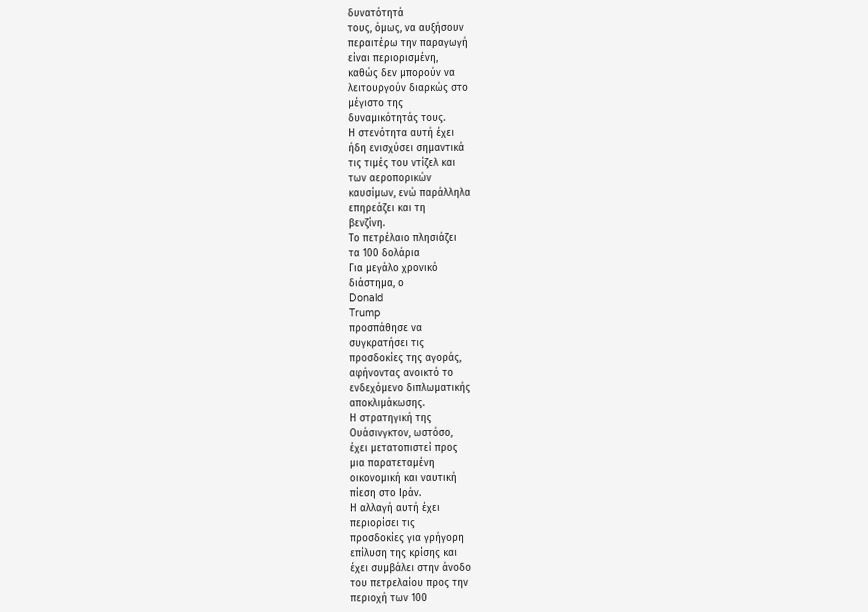δυνατότητά
τους, όμως, να αυξήσουν
περαιτέρω την παραγωγή
είναι περιορισμένη,
καθώς δεν μπορούν να
λειτουργούν διαρκώς στο
μέγιστο της
δυναμικότητάς τους.
Η στενότητα αυτή έχει
ήδη ενισχύσει σημαντικά
τις τιμές του ντίζελ και
των αεροπορικών
καυσίμων, ενώ παράλληλα
επηρεάζει και τη
βενζίνη.
Το πετρέλαιο πλησιάζει
τα 100 δολάρια
Για μεγάλο χρονικό
διάστημα, ο
Donald
Trump
προσπάθησε να
συγκρατήσει τις
προσδοκίες της αγοράς,
αφήνοντας ανοικτό το
ενδεχόμενο διπλωματικής
αποκλιμάκωσης.
Η στρατηγική της
Ουάσινγκτον, ωστόσο,
έχει μετατοπιστεί προς
μια παρατεταμένη
οικονομική και ναυτική
πίεση στο Ιράν.
Η αλλαγή αυτή έχει
περιορίσει τις
προσδοκίες για γρήγορη
επίλυση της κρίσης και
έχει συμβάλει στην άνοδο
του πετρελαίου προς την
περιοχή των 100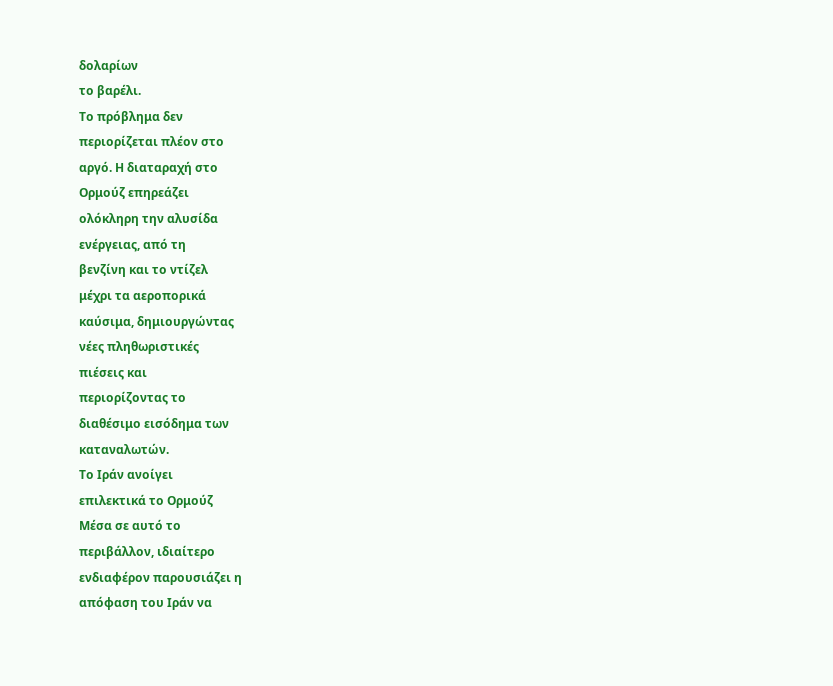δολαρίων
το βαρέλι.
Το πρόβλημα δεν
περιορίζεται πλέον στο
αργό. Η διαταραχή στο
Ορμούζ επηρεάζει
ολόκληρη την αλυσίδα
ενέργειας, από τη
βενζίνη και το ντίζελ
μέχρι τα αεροπορικά
καύσιμα, δημιουργώντας
νέες πληθωριστικές
πιέσεις και
περιορίζοντας το
διαθέσιμο εισόδημα των
καταναλωτών.
Το Ιράν ανοίγει
επιλεκτικά το Ορμούζ
Μέσα σε αυτό το
περιβάλλον, ιδιαίτερο
ενδιαφέρον παρουσιάζει η
απόφαση του Ιράν να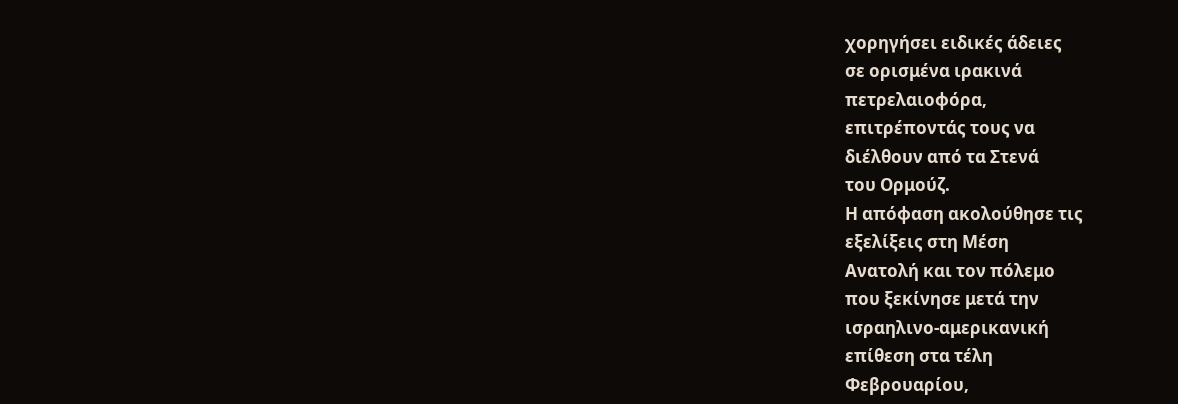χορηγήσει ειδικές άδειες
σε ορισμένα ιρακινά
πετρελαιοφόρα,
επιτρέποντάς τους να
διέλθουν από τα Στενά
του Ορμούζ.
Η απόφαση ακολούθησε τις
εξελίξεις στη Μέση
Ανατολή και τον πόλεμο
που ξεκίνησε μετά την
ισραηλινο-αμερικανική
επίθεση στα τέλη
Φεβρουαρίου,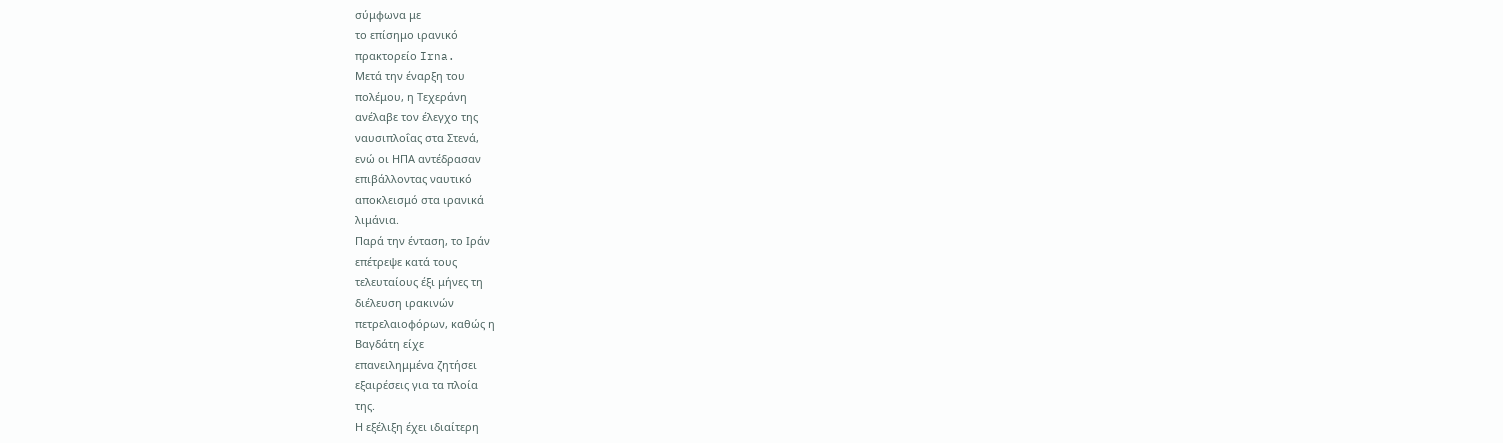σύμφωνα με
το επίσημο ιρανικό
πρακτορείο Irna.
Μετά την έναρξη του
πολέμου, η Τεχεράνη
ανέλαβε τον έλεγχο της
ναυσιπλοΐας στα Στενά,
ενώ οι ΗΠΑ αντέδρασαν
επιβάλλοντας ναυτικό
αποκλεισμό στα ιρανικά
λιμάνια.
Παρά την ένταση, το Ιράν
επέτρεψε κατά τους
τελευταίους έξι μήνες τη
διέλευση ιρακινών
πετρελαιοφόρων, καθώς η
Βαγδάτη είχε
επανειλημμένα ζητήσει
εξαιρέσεις για τα πλοία
της.
Η εξέλιξη έχει ιδιαίτερη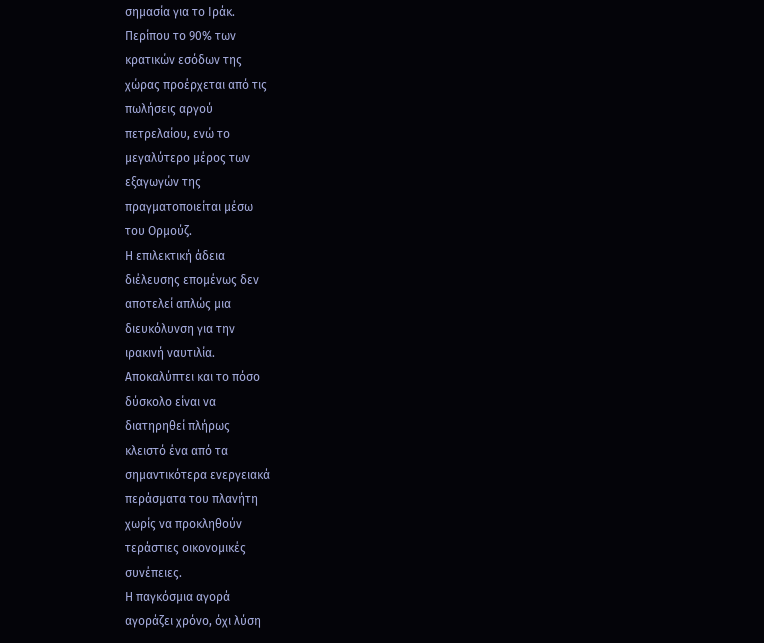σημασία για το Ιράκ.
Περίπου το 90% των
κρατικών εσόδων της
χώρας προέρχεται από τις
πωλήσεις αργού
πετρελαίου, ενώ το
μεγαλύτερο μέρος των
εξαγωγών της
πραγματοποιείται μέσω
του Ορμούζ.
Η επιλεκτική άδεια
διέλευσης επομένως δεν
αποτελεί απλώς μια
διευκόλυνση για την
ιρακινή ναυτιλία.
Αποκαλύπτει και το πόσο
δύσκολο είναι να
διατηρηθεί πλήρως
κλειστό ένα από τα
σημαντικότερα ενεργειακά
περάσματα του πλανήτη
χωρίς να προκληθούν
τεράστιες οικονομικές
συνέπειες.
Η παγκόσμια αγορά
αγοράζει χρόνο, όχι λύση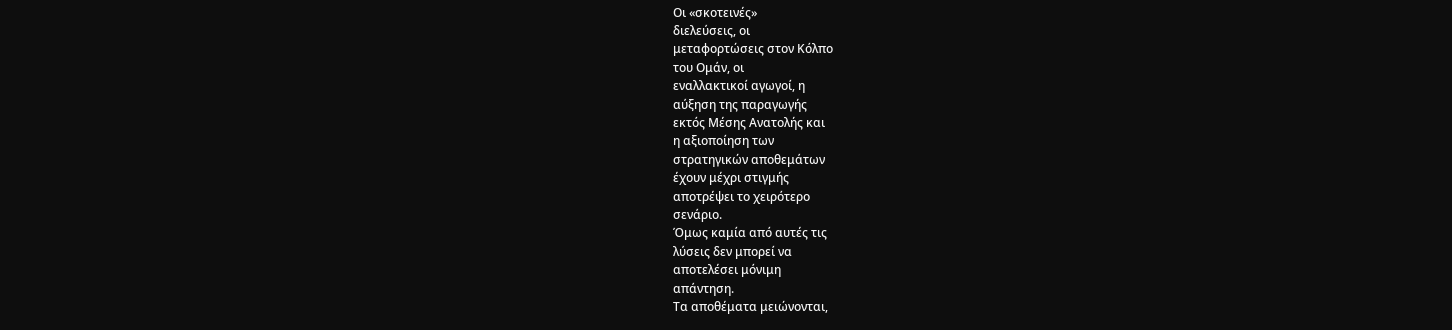Οι «σκοτεινές»
διελεύσεις, οι
μεταφορτώσεις στον Κόλπο
του Ομάν, οι
εναλλακτικοί αγωγοί, η
αύξηση της παραγωγής
εκτός Μέσης Ανατολής και
η αξιοποίηση των
στρατηγικών αποθεμάτων
έχουν μέχρι στιγμής
αποτρέψει το χειρότερο
σενάριο.
Όμως καμία από αυτές τις
λύσεις δεν μπορεί να
αποτελέσει μόνιμη
απάντηση.
Τα αποθέματα μειώνονται,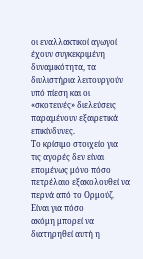οι εναλλακτικοί αγωγοί
έχουν συγκεκριμένη
δυναμικότητα, τα
διυλιστήρια λειτουργούν
υπό πίεση και οι
«σκοτεινές» διελεύσεις
παραμένουν εξαιρετικά
επικίνδυνες.
Το κρίσιμο στοιχείο για
τις αγορές δεν είναι
επομένως μόνο πόσο
πετρέλαιο εξακολουθεί να
περνά από το Ορμούζ.
Είναι για πόσο
ακόμη μπορεί να
διατηρηθεί αυτή η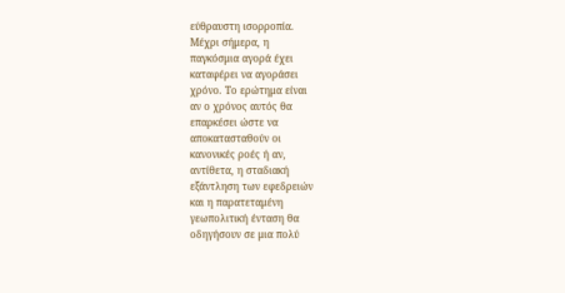εύθραυστη ισορροπία.
Μέχρι σήμερα, η
παγκόσμια αγορά έχει
καταφέρει να αγοράσει
χρόνο. Το ερώτημα είναι
αν ο χρόνος αυτός θα
επαρκέσει ώστε να
αποκατασταθούν οι
κανονικές ροές ή αν,
αντίθετα, η σταδιακή
εξάντληση των εφεδρειών
και η παρατεταμένη
γεωπολιτική ένταση θα
οδηγήσουν σε μια πολύ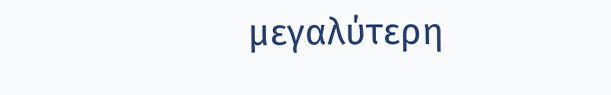μεγαλύτερη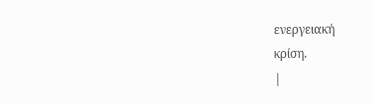ενεργειακή
κρίση.
|